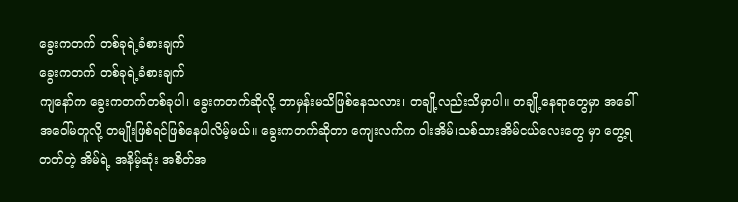ခွေးကတက် တစ်ခုရဲ့ခံစားချက်
ခွေးကတက် တစ်ခုရဲ့ခံစားချက်
ကျနော်က ခွေးကတက်တစ်ခုပါ၊ ခွေးကတက်ဆိုလို့ ဘာမှန်းမသိဖြစ်နေသလား၊ တချို့လည်းသိမှာပါ။ တချို့နေရာတွေမှာ အခေါ်အဝေါ်မတူလို့ တမျိုးဖြစ်ရင်ဖြစ်နေပါလိမ့်မယ်။ ခွေးကတက်ဆိုတာ ကျေးလက်က ဝါးအိမ်၊သစ်သားအိမ်ငယ်လေးတွေ မှာ တွေ့ရတတ်တဲ့ အိမ်ရဲ့ အနိမ့်ဆုံး အစိတ်အ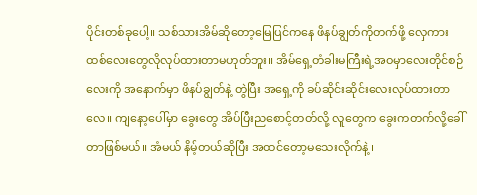ပိုင်းတစ်ခုပေါ့။ သစ်သားအိမ်ဆိုတော့မြေပြင်ကနေ ဖိနပ်ချွတ်ကိုတက်ဖို့ လှေကားထစ်လေးတွေလိုလုပ်ထားတာမဟုတ်ဘူး။ အိမ်ရှေ့တံခါးမကြီးရဲ့အဝမှာလေးတိုင်စဉ်လေးကို အနောက်မှာ ဖိနပ်ချွတ်နဲ့ တွဲပြီး အရှေ့ကို ခပ်ဆိုင်းဆိုင်းလေးလုပ်ထားတာလေ။ ကျနော့ပေါ်မှာ ခွေးတွေ အိပ်ပြီးညစောင့်တတ်လို့ လူတွေက ခွေးကတက်လို့ခေါ်တာဖြစ်မယ်။ အံမယ် နိမ့်တယ်ဆိုပြီး အထင်တော့မသေးလိုက်နဲ့ ၊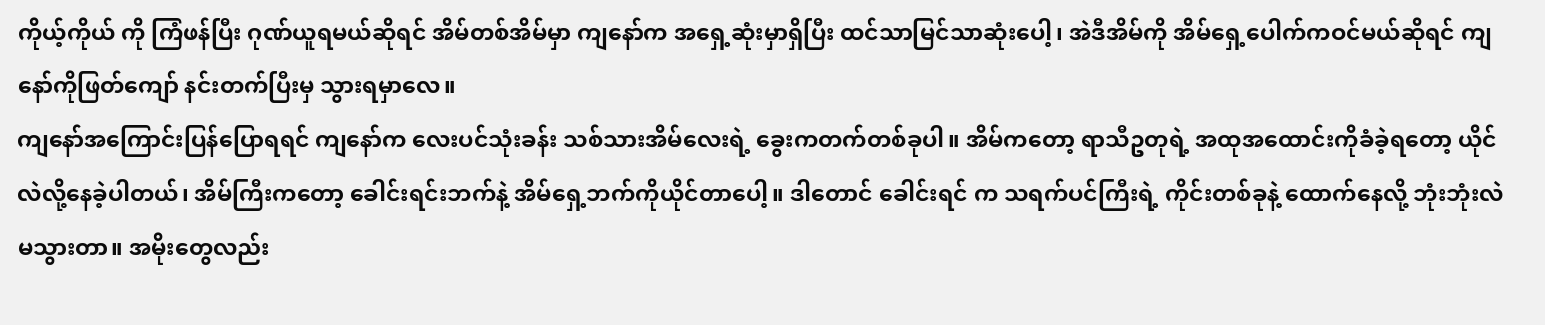ကိုယ့်ကိုယ် ကို ကြံဖန်ပြီး ဂုဏ်ယူရမယ်ဆိုရင် အိမ်တစ်အိမ်မှာ ကျနော်က အရှေ့ဆုံးမှာရှိပြီး ထင်သာမြင်သာဆုံးပေါ့၊ အဲဒီအိမ်ကို အိမ်ရှေ့ပေါက်ကဝင်မယ်ဆိုရင် ကျနော်ကိုဖြတ်ကျော် နင်းတက်ပြီးမှ သွားရမှာလေ။
ကျနော်အကြောင်းပြန်ပြောရရင် ကျနော်က လေးပင်သုံးခန်း သစ်သားအိမ်လေးရဲ့ ခွေးကတက်တစ်ခုပါ။ အိမ်ကတော့ ရာသီဥတုရဲ့ အထုအထောင်းကိုခံခဲ့ရတော့ ယိုင်လဲလို့နေခဲ့ပါတယ်၊ အိမ်ကြီးကတော့ ခေါင်းရင်းဘက်နဲ့ အိမ်ရှေ့ဘက်ကိုယိုင်တာပေါ့။ ဒါတောင် ခေါင်းရင် က သရက်ပင်ကြီးရဲ့ ကိုင်းတစ်ခုနဲ့ ထောက်နေလို့ ဘုံးဘုံးလဲမသွားတာ။ အမိုးတွေလည်း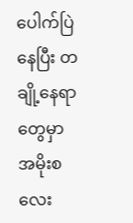ပေါက်ပြဲနေပြီး တချို့နေရာတွေမှာ အမိုးစလေး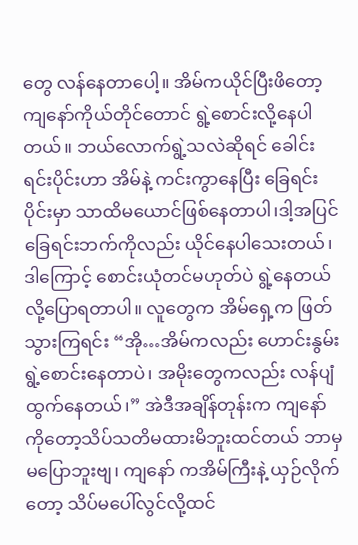တွေ လန်နေတာပေါ့။ အိမ်ကယိုင်ပြီးဖိတော့ ကျနော်ကိုယ်တိုင်တောင် ရွဲ့စောင်းလို့နေပါတယ်။ ဘယ်လောက်ရွဲ့သလဲဆိုရင် ခေါင်းရင်းပိုင်းဟာ အိမ်နဲ့ ကင်းကွာနေပြီး ခြေရင်းပိုင်းမှာ သာထိမယောင်ဖြစ်နေတာပါ၊ဒါ့အပြင် ခြေရင်းဘက်ကိုလည်း ယိုင်နေပါသေးတယ်၊ ဒါကြောင့် စောင်းယုံတင်မဟုတ်ပဲ ရွဲ့နေတယ်လို့ပြောရတာပါ။ လူတွေက အိမ်ရှေ့က ဖြတ်သွားကြရင်း “အို…အိမ်ကလည်း ဟောင်းနွမ်း ရွဲ့စောင်းနေတာပဲ၊ အမိုးတွေကလည်း လန်ပျံထွက်နေတယ်၊” အဲဒီအချိန်တုန်းက ကျနော်ကိုတော့သိပ်သတိမထားမိဘူးထင်တယ် ဘာမှမပြောဘူးဗျ၊ ကျနော် ကအိမ်ကြီးနဲ့ ယှဉ်လိုက်တော့ သိပ်မပေါ်လွင်လို့ထင်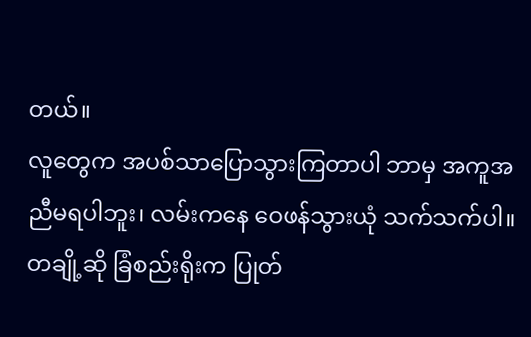တယ်။
လူတွေက အပစ်သာပြောသွားကြတာပါ ဘာမှ အကူအညီမရပါဘူး၊ လမ်းကနေ ဝေဖန်သွားယုံ သက်သက်ပါ။ တချို့ဆို ခြံစည်းရိုးက ပြုတ်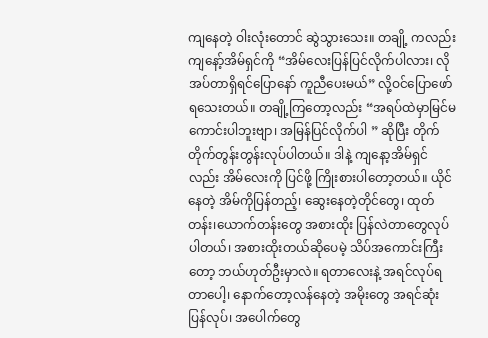ကျနေတဲ့ ဝါးလုံးတောင် ဆွဲသွားသေး။ တချို့ ကလည်းကျနော့်အိမ်ရှင်ကို “အိမ်လေးပြန်ပြင်လိုက်ပါလား၊ လိုအပ်တာရှိရင်ပြောနော် ကူညီပေးမယ်” လို့ဝင်ပြောဖော်ရသေးတယ်။ တချို့ကြတော့လည်း “အရပ်ထဲမှာမြင်မကောင်းပါဘူးဗျာ၊ အမြန်ပြင်လိုက်ပါ ” ဆိုပြီး တိုက်တိုက်တွန်းတွန်းလုပ်ပါတယ်။ ဒါနဲ့ ကျနော့အိမ်ရှင်လည်း အိမ်လေးကို ပြင်ဖို့ ကြိုးစားပါတော့တယ်။ ယိုင်နေတဲ့ အိမ်ကိုပြန်တည့်၊ ဆွေးနေတဲ့တိုင်တွေ၊ ထုတ်တန်း၊ယောက်တန်းတွေ အစားထိုး ပြန်လဲတာတွေလုပ်ပါတယ်၊ အစားထိုးတယ်ဆိုပေမဲ့ သိပ်အကောင်းကြီးတော့ ဘယ်ဟုတ်ဦးမှာလဲ။ ရတာလေးနဲ့ အရင်လုပ်ရတာပေါ့၊ နောက်တော့လန်နေတဲ့ အမိုးတွေ အရင်ဆုံး ပြန်လုပ်၊ အပေါက်တွေ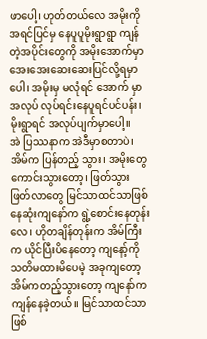ဖာပေါ့၊ ဟုတ်တယ်လေ အမိုးကိုအရင်ပြင်မှ နေပူပူမိုးရွာရွာ ကျန်တဲ့အပိုင်းတွေကို အမိုးအောက်မှာ အေးအေးဆေးဆေးပြင်လို့ရမှာပေါ၊ အမိုးမှ မလုံရင် အောက် မှာအလုပ် လုပ်ရင်းနေပူရင်ပင်ပန်း၊ မိုးရွာရင် အလုပ်ပျက်မှာပေါ့။
အဲ ပြဿနာက အဲဒီမှာစတာပဲ၊ အိမ်က ပြန်တည့် သွား၊ အမိုးတွေကောင်းသွားတော့၊ ဖြတ်သွားဖြတ်လာတွေ မြင်သာထင်သာဖြစ်နေဆုံးကျနော်က ရွဲ့စောင်းနေတုန်းလေ၊ ဟိုတချိန်တုန်းက အိမ်ကြီးက ယိုင်ပြီးပိနေတော့ ကျနော့်ကို သတိမထားမိပေမဲ့ အခုကျတော့ အိမ်ကတည့်သွားတော့ ကျနော်က ကျန်နေခဲ့တယ်။ မြင်သာထင်သာဖြစ်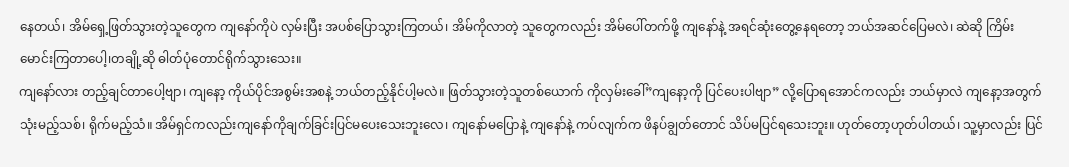နေတယ်၊ အိမ်ရှေ့ဖြတ်သွားတဲ့သူတွေက ကျနော်ကိုပဲ လှမ်းပြီး အပစ်ပြောသွားကြတယ်၊ အိမ်ကိုလာတဲ့ သူတွေကလည်း အိမ်ပေါ်တက်ဖို့ ကျနော်နဲ့ အရင်ဆုံးတွေ့နေရတော့ ဘယ်အဆင်ပြေမလဲ၊ ဆဲဆို ကြိမ်းမောင်းကြတာပေါ့၊တချို့ဆို ဓါတ်ပုံတောင်ရိုက်သွားသေး။
ကျနော်လား တည့်ချင်တာပေါ့ဗျာ၊ ကျနော့ ကိုယ်ပိုင်အစွမ်းအစနဲ့ ဘယ်တည့်နိုင်ပါ့မလဲ။ ဖြတ်သွားတဲ့သူတစ်ယောက် ကိုလှမ်းခေါ်”ကျနော့ကို ပြင်ပေးပါဗျာ” လို့ပြောရအောင်ကလည်း ဘယ်မှာလဲ ကျနော့အတွက် သုံးမည့်သစ်၊ ရိုက်မည့်သံ။ အိမ်ရှင်ကလည်းကျနော်ကိုချက်ခြင်းပြင်မပေးသေးဘူးလေ၊ ကျနော်မပြောနဲ့ ကျနော်နဲ့ ကပ်လျက်က ဖိနပ်ချွတ်တောင် သိပ်မပြင်ရသေးဘူး။ ဟုတ်တော့ဟုတ်ပါတယ်၊ သူ့မှာလည်း ပြင်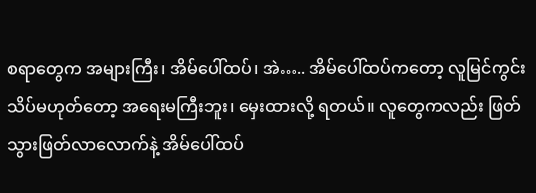စရာတွေက အများကြီး၊ အိမ်ပေါ်ထပ်၊ အဲ….. အိမ်ပေါ်ထပ်ကတော့ လူမြင်ကွင်းသိပ်မဟုတ်တော့ အရေးမကြီးဘူး၊ မှေးထားလို့ ရတယ်။ လူတွေကလည်း ဖြတ်သွားဖြတ်လာလောက်နဲ့ အိမ်ပေါ်ထပ်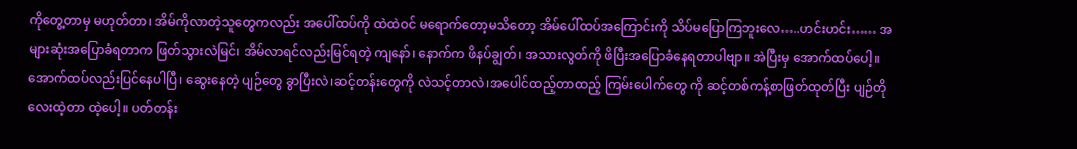ကိုတွေ့တာမှ မဟုတ်တာ၊ အိမ်ကိုလာတဲ့သူတွေကလည်း အပေါ်ထပ်ကို ထဲထဲဝင် မရောက်တော့မသိတော့ အိမ်ပေါ်ထပ်အကြောင်းကို သိပ်မပြောကြဘူးလေ…..ဟင်းဟင်း…… အများဆုံးအပြောခံရတာက ဖြတ်သွားလဲမြင်၊ အိမ်လာရင်လည်းမြင်ရတဲ့ ကျနော်၊ နောက်က ဖိနပ်ချွတ်၊ အသားလွတ်ကို ဖိပြီးအပြောခံနေရတာပါဗျာ။ အဲပြီးမှ အောက်ထပ်ပေါ့။
အောက်ထပ်လည်းပြင်နေပါပြီ၊ ဆွေးနေတဲ့ ပျဉ်တွေ ခွာပြီးလဲ၊ဆင့်တန်းတွေကို လဲသင့်တာလဲ၊အပေါင်ထည့်တာထည့် ကြမ်းပေါက်တွေ ကို ဆင့်တစ်ကန့်စာဖြတ်ထုတ်ပြီး ပျဉ်တိုလေးထဲ့တာ ထဲ့ပေါ့။ ပတ်တန်း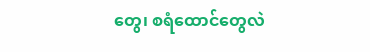တွေ၊ စရံထောင်တွေလဲ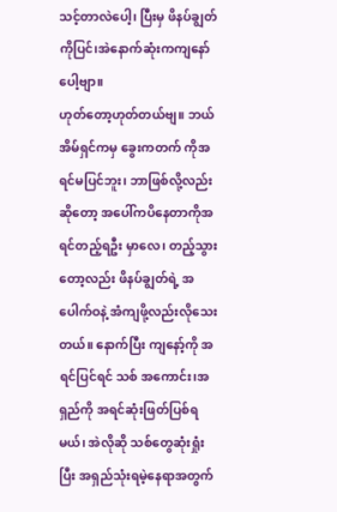သင့်တာလဲပေါ့၊ ပြီးမှ ဖိနပ်ချွတ်ကိုပြင်၊အဲနောက်ဆုံးကကျနော်ပေါ့ဗျာ။
ဟုတ်တော့ဟုတ်တယ်ဗျ။ ဘယ်အိမ်ရှင်ကမှ ခွေးကတက် ကိုအရင်မပြင်ဘူး၊ ဘာဖြစ်လို့လည်းဆိုတော့ အပေါ်ကပိနေတာကိုအရင်တည့်ရဦး မှာလေ၊ တည့်သွားတော့လည်း ဖိနပ်ချွတ်ရဲ့ အပေါက်ဝနဲ့ အံကျဖို့လည်းလိုသေးတယ်။ နောက်ပြီး ကျနော့်ကို အရင်ပြင်ရင် သစ် အကောင်း၊အရှည်ကို အရင်ဆုံးဖြတ်ပြစ်ရမယ်၊ အဲလိုဆို သစ်တွေဆုံးရှုံးပြီး အရှည်သုံးရမဲ့နေရာအတွက်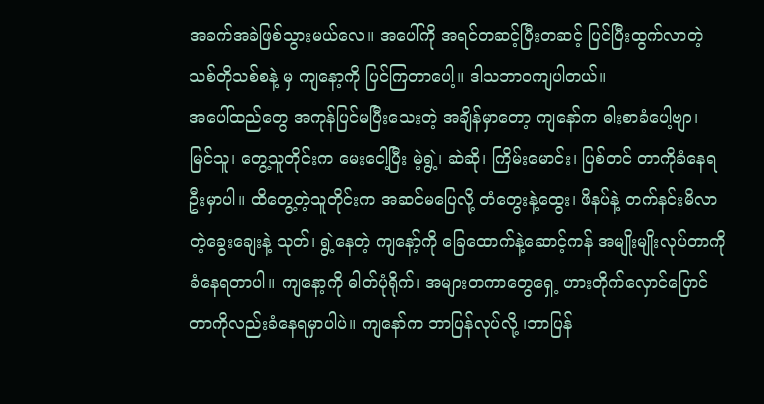အခက်အခဲဖြစ်သွားမယ်လေ။ အပေါ်ကို အရင်တဆင့်ပြီးတဆင့် ပြင်ပြီးထွက်လာတဲ့သစ်တိုသစ်စနဲ့ မှ ကျနော့ကို ပြင်ကြတာပေါ့။ ဒါသဘာဝကျပါတယ်။
အပေါ်ထည်တွေ အကုန်ပြင်မပြီးသေးတဲ့ အချိန်မှာတော့ ကျနော်က ဓါးစာခံပေါ့ဗျာ၊ မြင်သူ၊ တွေ့သူတိုင်းက မေးငေါ့ပြီး မဲ့ရွဲ့၊ ဆဲဆို၊ ကြိမ်းမောင်း၊ ပြစ်တင် တာကိုခံနေရဦးမှာပါ။ ထိတွေ့တဲ့သူတိုင်းက အဆင်မပြေလို့ တံတွေးနဲ့ထွေး၊ ဖိနပ်နဲ့ တက်နင်းမိလာတဲ့ခွေးချေးနဲ့ သုတ်၊ ရွဲ့နေတဲ့ ကျနော့်ကို ခြေထောက်နဲ့ဆောင့်ကန် အမျိုးမျိုးလုပ်တာကိုခံနေရတာပါ။ ကျနော့ကို ဓါတ်ပုံရိုက်၊ အများတကာတွေရှေ့ ဟားတိုက်လှောင်ပြောင်တာကိုလည်းခံနေရမှာပါပဲ။ ကျနော်က ဘာပြန်လုပ်လို့ ၊ဘာပြန်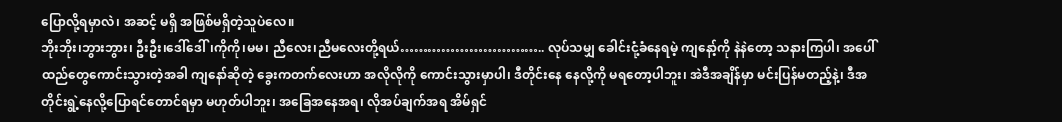ပြောလို့ရမှာလဲ၊ အဆင့် မရှိ အဖြစ်မရှိတဲ့သူပဲလေ။
ဘိုးဘိုး၊ဘွားဘွား၊ ဦးဦး၊ဒေါ်ဒေါ်၊ကိုကို၊မမ၊ ညီလေး၊ညီမလေးတို့ရယ်………………………….. လုပ်သမျှ ခေါင်းငုံ့ခံနေရမဲ့ ကျနော့်ကို နဲနဲတော့ သနားကြပါ၊ အပေါ်ထည်တွေကောင်းသွားတဲ့အခါ ကျနော်ဆိုတဲ့ ခွေးကတက်လေးဟာ အလိုလိုကို ကောင်းသွားမှာပါ၊ ဒီတိုင်းနေ နေလို့ကို မရတော့ပါဘူး၊ အဲဒီအချိန်မှာ မင်းပြန်မတည့်နဲ့၊ ဒီအတိုင်းရွဲ့နေလို့ပြောရင်တောင်ရမှာ မဟုတ်ပါဘူး၊ အခြေအနေအရ၊ လိုအပ်ချက်အရ အိမ်ရှင်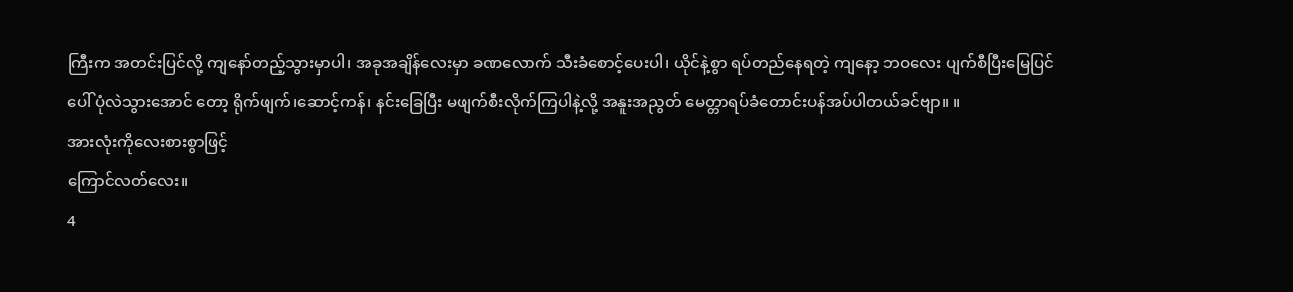ကြီးက အတင်းပြင်လို့ ကျနော်တည့်သွားမှာပါ၊ အခုအချိန်လေးမှာ ခဏလောက် သီးခံစောင့်ပေးပါ၊ ယိုင်နဲ့စွာ ရပ်တည်နေရတဲ့ ကျနော့ ဘဝလေး ပျက်စီပြီးမြေပြင်ပေါ် ပုံလဲသွားအောင် တော့ ရိုက်ဖျက်၊ဆောင့်ကန်၊ နင်းခြေပြီး မဖျက်စီးလိုက်ကြပါနဲ့လို့ အနူးအညွတ် မေတ္တာရပ်ခံတောင်းပန်အပ်ပါတယ်ခင်ဗျာ။ ။
အားလုံးကိုလေးစားစွာဖြင့်
ကြောင်လတ်လေး။
4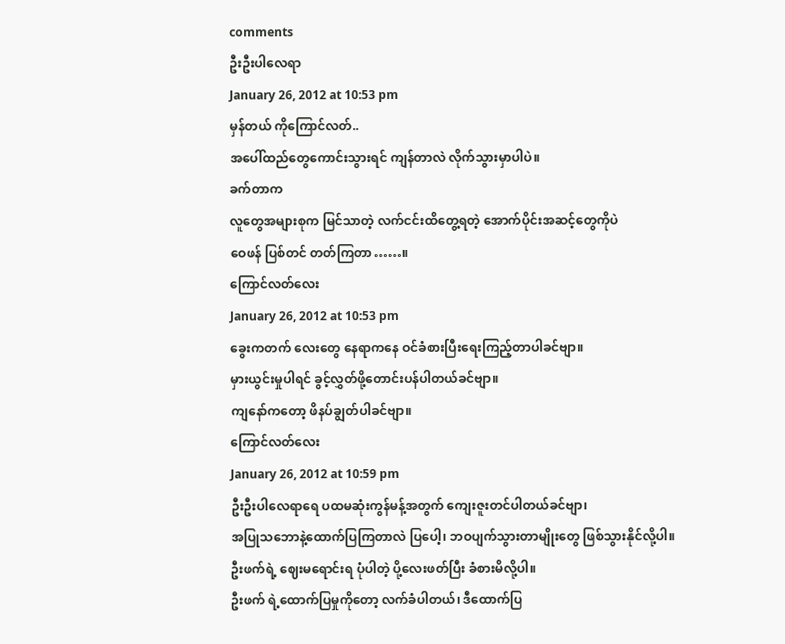comments
ဦးဦးပါလေရာ
January 26, 2012 at 10:53 pm
မှန်တယ် ကိုကြောင်လတ်..
အပေါ်ထည်တွေကောင်းသွားရင် ကျန်တာလဲ လိုက်သွားမှာပါပဲ။
ခက်တာက
လူတွေအများစုက မြင်သာတဲ့ လက်ငင်းထိတွေ့ရတဲ့ အောက်ပိုင်းအဆင့်တွေကိုပဲ
ဝေဖန် ပြစ်တင် တတ်ကြတာ……။
ကြောင်လတ်လေး
January 26, 2012 at 10:53 pm
ခွေးကတက် လေးတွေ နေရာကနေ ဝင်ခံစားပြီးရေးကြည့်တာပါခင်ဗျာ။
မှားယွင်းမှုပါရင် ခွင့်လွှတ်ဖို့တောင်းပန်ပါတယ်ခင်ဗျာ။
ကျနော်ကတော့ ဖိနပ်ချွတ်ပါခင်ဗျာ။
ကြောင်လတ်လေး
January 26, 2012 at 10:59 pm
ဦးဦးပါလေရာရေ ပထမဆုံးကွန်မန့်အတွက် ကျေးဇူးတင်ပါတယ်ခင်ဗျာ၊
အပြုသဘောနဲ့ထောက်ပြကြတာလဲ ပြပေါ့၊ ဘဝပျက်သွားတာမျိုးတွေ ဖြစ်သွားနိုင်လို့ပါ။
ဦးဖက်ရဲ့ ဈေးမရောင်းရ ပုံပါတဲ့ ပို့လေးဖတ်ပြီး ခံစားမိလို့ပါ။
ဦးဖက် ရဲ့ထောက်ပြမှုကိုတော့ လက်ခံပါတယ်၊ ဒီထောက်ပြ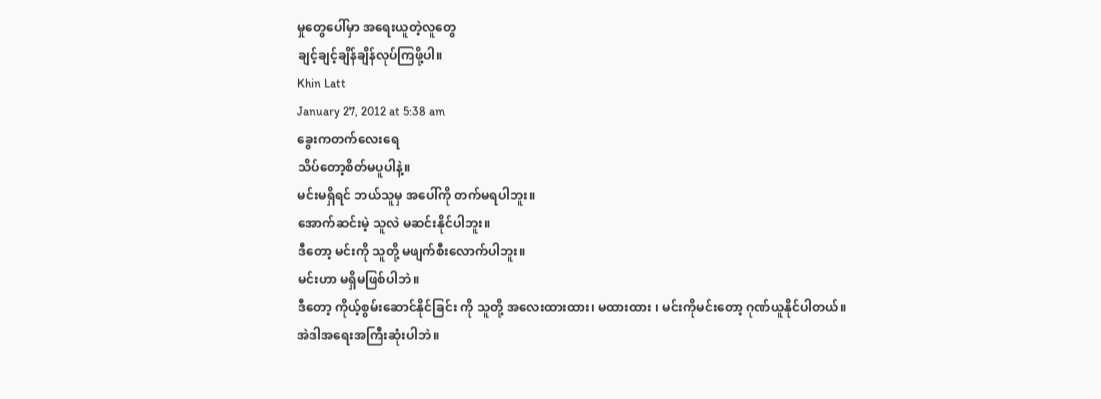မှုတွေပေါ်မှာ အရေးယူတဲ့လူတွေ
ချင့်ချင့်ချိန်ချိန်လုပ်ကြဖို့ပါ။
Khin Latt
January 27, 2012 at 5:38 am
ခွေးကတက်လေးရေ
သိပ်တော့စိတ်မပူပါနဲ့။
မင်းမရှိရင် ဘယ်သူမှ အပေါ်ကို တက်မရပါဘူး။
အောက်ဆင်းမဲ့ သူလဲ မဆင်းနိုင်ပါဘူး။
ဒီတော့ မင်းကို သူတို့ မဖျက်စီးလောက်ပါဘူး။
မင်းဟာ မရှိမဖြစ်ပါဘဲ။
ဒီတော့ ကိုယ့်စွမ်းဆောင်နိုင်ခြင်း ကို သူတို့ အလေးထားထား၊ မထားထား ၊ မင်းကိုမင်းတော့ ဂုဏ်ယူနိုင်ပါတယ်။
အဲဒါအရေးအကြီးဆုံးပါဘဲ။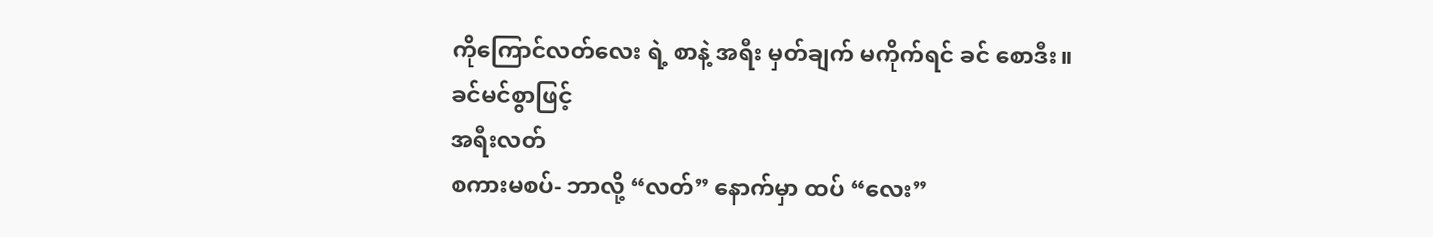ကိုကြောင်လတ်လေး ရဲ့ စာနဲ့ အရီး မှတ်ချက် မကိုက်ရင် ခင် စောဒီး။
ခင်မင်စွာဖြင့်
အရီးလတ်
စကားမစပ်- ဘာလို့ “လတ်” နောက်မှာ ထပ် “လေး”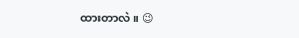ထားတာလဲ။ 😉